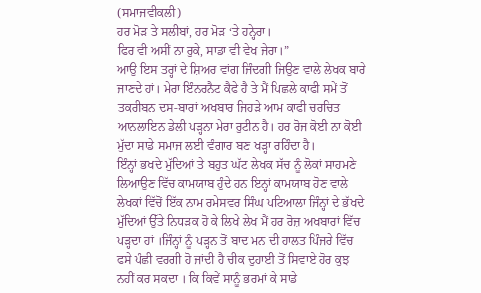(ਸਮਾਜਵੀਕਲੀ)
ਹਰ ਮੋੜ ਤੇ ਸਲੀਬਾਂ, ਹਰ ਮੋੜ ‘ਤੇ ਹਨ੍ਹੇਰਾ।
ਫਿਰ ਵੀ ਅਸੀਂ ਨਾ ਰੁਕੇ, ਸਾਡਾ ਵੀ ਵੇਖ ਜੇਰਾ।”
ਆਉ ਇਸ ਤਰ੍ਹਾਂ ਦੇ ਸ਼ਿਅਰ ਵਾਂਗ ਜਿੰਦਗੀ ਜਿਉਣ ਵਾਲੇ ਲੇਖਕ ਬਾਰੇ ਜਾਣਦੇ ਹਾਂ। ਮੇਰਾ ਇੰਨਰਨੈਟ ਕੈਫੇ ਹੈ ਤੇ ਮੈਂ ਪਿਛਲੇ ਕਾਫੀ ਸਮੇਂ ਤੋਂ ਤਕਰੀਬਨ ਦਸ-ਬਾਰਾਂ ਅਖਬਾਰ ਜਿਹੜੇ ਆਮ ਕਾਫੀ ਚਰਚਿਤ ਆਨਲਾਇਨ ਡੇਲੀ ਪੜ੍ਹਨਾ ਮੇਰਾ ਰੁਟੀਨ ਹੈ। ਹਰ ਰੋਜ ਕੋਈ ਨਾ ਕੋਈ ਮੁੱਦਾ ਸਾਡੇ ਸਮਾਜ ਲਈ ਵੰਗਾਰ ਬਣ ਖੜ੍ਹਾ ਰਹਿੰਦਾ ਹੈ।
ਇੰਨ੍ਹਾਂ ਭਖਦੇ ਮੁੱਦਿਆਂ ਤੇ ਬਹੁਤ ਘੱਟ ਲੇਖਕ ਸੱਚ ਨੂੰ ਲੋਕਾਂ ਸਾਹਮਣੇ ਲਿਆਉਣ ਵਿੱਚ ਕਾਮਯਾਬ ਹੁੰਦੇ ਹਨ ਇਨ੍ਹਾਂ ਕਾਮਯਾਬ ਹੋਣ ਵਾਲੇ ਲੇਖਕਾਂ ਵਿੱਚੋਂ ਇੱਕ ਨਾਮ ਰਮੇਸਵਰ ਸਿੰਘ ਪਟਿਆਲਾ ਜਿੰਨ੍ਹਾਂ ਦੇ ਭੱਖਦੇ ਮੁੱਦਿਆਂ ਉੱਤੇ ਨਿਧੜਕ ਹੋ ਕੇ ਲਿਖੇ ਲੇਖ ਮੈਂ ਹਰ ਰੋਜ਼ ਅਖਬਾਰਾਂ ਵਿੱਚ ਪੜ੍ਹਦਾ ਹਾਂ ।ਜਿੰਨ੍ਹਾਂ ਨੂੰ ਪੜ੍ਹਨ ਤੋਂ ਬਾਦ ਮਨ ਦੀ ਹਾਲਤ ਪਿੰਜਰੇ ਵਿੱਚ ਫਸੇ ਪੰਛੀ ਵਰਗੀ ਹੋ ਜਾਂਦੀ ਹੈ ਚੀਕ ਦੁਹਾਈ ਤੋਂ ਸਿਵਾਏ ਹੋਰ ਕੁਝ ਨਹੀਂ ਕਰ ਸਕਦਾ । ਕਿ ਕਿਵੇਂ ਸਾਨੂੰ ਭਰਮਾਂ ਕੇ ਸਾਡੇ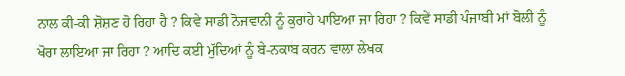ਨਾਲ ਕੀ-ਕੀ ਸ਼ੋਸ਼ਣ ਹੋ ਰਿਹਾ ਹੈ ? ਕਿਵੇ ਸਾਡੀ ਨੋਜਵਾਨੀ ਨੂੰ ਕੁਰਾਹੇ ਪਾਇਆ ਜਾ ਰਿਹਾ ? ਕਿਵੇਂ ਸਾਡੀ ਪੰਜਾਬੀ ਮਾਂ ਬੋਲੀ ਨੂੰ ਖੋਰਾ ਲਾਇਆ ਜਾ ਰਿਹਾ ? ਆਦਿ ਕਈ ਮੁੱਦਿਆਂ ਨੂੰ ਬੇ-ਨਕਾਬ ਕਰਨ ਵਾਲਾ ਲੇਖਕ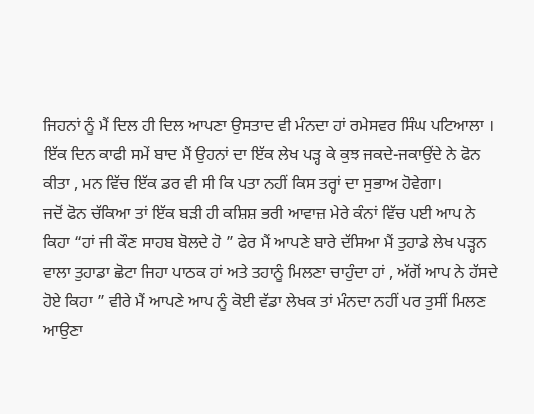ਜਿਹਨਾਂ ਨੂੰ ਮੈਂ ਦਿਲ ਹੀ ਦਿਲ ਆਪਣਾ ਉਸਤਾਦ ਵੀ ਮੰਨਦਾ ਹਾਂ ਰਮੇਸਵਰ ਸਿੰਘ ਪਟਿਆਲਾ । ਇੱਕ ਦਿਨ ਕਾਫੀ ਸਮੇਂ ਬਾਦ ਮੈਂ ਉਹਨਾਂ ਦਾ ਇੱਕ ਲੇਖ ਪੜ੍ਹ ਕੇ ਕੁਝ ਜਕਦੇ-ਜਕਾਉਂਦੇ ਨੇ ਫੋਨ ਕੀਤਾ , ਮਨ ਵਿੱਚ ਇੱਕ ਡਰ ਵੀ ਸੀ ਕਿ ਪਤਾ ਨਹੀਂ ਕਿਸ ਤਰ੍ਹਾਂ ਦਾ ਸੁਭਾਅ ਹੋਵੇਗਾ।
ਜਦੋਂ ਫੋਨ ਚੱਕਿਆ ਤਾਂ ਇੱਕ ਬੜੀ ਹੀ ਕਸ਼ਿਸ਼ ਭਰੀ ਆਵਾਜ਼ ਮੇਰੇ ਕੰਨਾਂ ਵਿੱਚ ਪਈ ਆਪ ਨੇ ਕਿਹਾ “ਹਾਂ ਜੀ ਕੌਣ ਸਾਹਬ ਬੋਲਦੇ ਹੋ ” ਫੇਰ ਮੈਂ ਆਪਣੇ ਬਾਰੇ ਦੱਸਿਆ ਮੈਂ ਤੁਹਾਡੇ ਲੇਖ ਪੜ੍ਹਨ ਵਾਲਾ ਤੁਹਾਡਾ ਛੋਟਾ ਜਿਹਾ ਪਾਠਕ ਹਾਂ ਅਤੇ ਤਹਾਨੂੰ ਮਿਲਣਾ ਚਾਹੁੰਦਾ ਹਾਂ , ਅੱਗੋਂ ਆਪ ਨੇ ਹੱਸਦੇ ਹੋਏ ਕਿਹਾ ” ਵੀਰੇ ਮੈਂ ਆਪਣੇ ਆਪ ਨੂੰ ਕੋਈ ਵੱਡਾ ਲੇਖਕ ਤਾਂ ਮੰਨਦਾ ਨਹੀਂ ਪਰ ਤੁਸੀਂ ਮਿਲਣ ਆਉਣਾ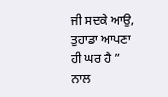ਜੀ ਸਦਕੇ ਆਉ, ਤੁਹਾਡਾ ਆਪਣਾ ਹੀ ਘਰ ਹੈ ” ਨਾਲ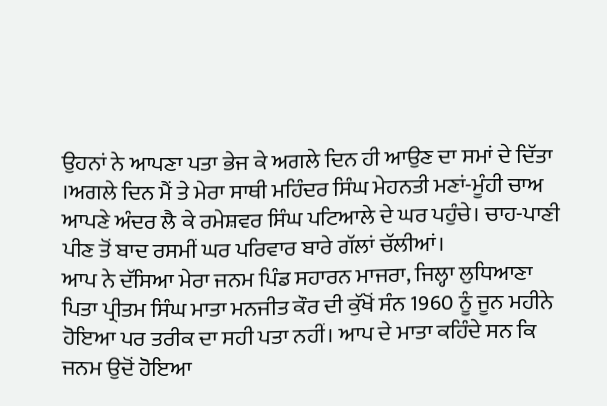ਉਹਨਾਂ ਨੇ ਆਪਣਾ ਪਤਾ ਭੇਜ ਕੇ ਅਗਲੇ ਦਿਨ ਹੀ ਆਉਣ ਦਾ ਸਮਾਂ ਦੇ ਦਿੱਤਾ ।ਅਗਲੇ ਦਿਨ ਮੈਂ ਤੇ ਮੇਰਾ ਸਾਥੀ ਮਹਿੰਦਰ ਸਿੰਘ ਮੇਹਨਤੀ ਮਣਾਂ-ਮੂੰਹੀ ਚਾਅ ਆਪਣੇ ਅੰਦਰ ਲੈ ਕੇ ਰਮੇਸ਼ਵਰ ਸਿੰਘ ਪਟਿਆਲੇ ਦੇ ਘਰ ਪਹੁੰਚੇ। ਚਾਹ-ਪਾਣੀ ਪੀਣ ਤੋਂ ਬਾਦ ਰਸਮੀਂ ਘਰ ਪਰਿਵਾਰ ਬਾਰੇ ਗੱਲਾਂ ਚੱਲੀਆਂ।
ਆਪ ਨੇ ਦੱਸਿਆ ਮੇਰਾ ਜਨਮ ਪਿੰਡ ਸਹਾਰਨ ਮਾਜਰਾ, ਜਿਲ੍ਹਾ ਲੁਧਿਆਣਾ ਪਿਤਾ ਪ੍ਰੀਤਮ ਸਿੰਘ ਮਾਤਾ ਮਨਜੀਤ ਕੌਰ ਦੀ ਕੁੱਖੋਂ ਸੰਨ 1960 ਨੂੰ ਜੂਨ ਮਹੀਨੇ ਹੋਇਆ ਪਰ ਤਰੀਕ ਦਾ ਸਹੀ ਪਤਾ ਨਹੀਂ। ਆਪ ਦੇ ਮਾਤਾ ਕਹਿੰਦੇ ਸਨ ਕਿ ਜਨਮ ਉਦੋਂ ਹੋਇਆ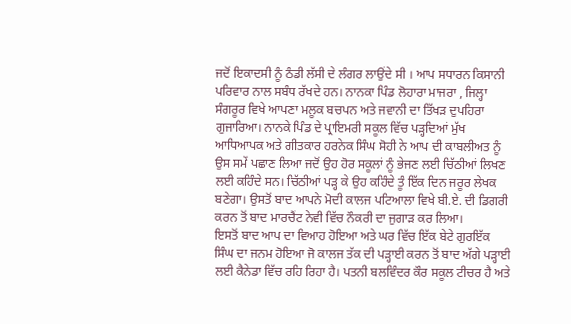ਜਦੋਂ ਇਕਾਦਸੀ ਨੂੰ ਠੰਡੀ ਲੱਸੀ ਦੇ ਲੰਗਰ ਲਾਉਂਦੇ ਸੀ । ਆਪ ਸਧਾਰਨ ਕਿਸਾਨੀ ਪਰਿਵਾਰ ਨਾਲ ਸਬੰਧ ਰੱਖਦੇ ਹਨ। ਨਾਨਕਾ ਪਿੰਡ ਲੋਹਾਰਾ ਮਾਜਰਾ , ਜਿਲ੍ਹਾ ਸੰਗਰੂਰ ਵਿਖੇ ਆਪਣਾ ਮਲੂਕ ਬਚਪਨ ਅਤੇ ਜਵਾਨੀ ਦਾ ਤਿੱਖੜ ਦੁਪਹਿਰਾ ਗੁਜਾਰਿਆ। ਨਾਨਕੇ ਪਿੰਡ ਦੇ ਪ੍ਰਾਇਮਰੀ ਸਕੂਲ ਵਿੱਚ ਪੜ੍ਹਦਿਆਂ ਮੁੱਖ ਆਧਿਆਪਕ ਅਤੇ ਗੀਤਕਾਰ ਹਰਨੇਕ ਸਿੰਘ ਸੋਹੀ ਨੇ ਆਪ ਦੀ ਕਾਬਲੀਅਤ ਨੂੰ ਉਸ ਸਮੇਂ ਪਛਾਣ ਲਿਆ ਜਦੋਂ ਉਹ ਹੋਰ ਸਕੂਲਾਂ ਨੂੰ ਭੇਜਣ ਲਈ ਚਿੱਠੀਆਂ ਲਿਖਣ ਲਈ ਕਹਿੰਦੇ ਸਨ। ਚਿੱਠੀਆਂ ਪੜ੍ਹ ਕੇ ਉਹ ਕਹਿੰਦੇ ਤੂੰ ਇੱਕ ਦਿਨ ਜਰੂਰ ਲੇਖਕ ਬਣੇਗਾ। ਉਸਤੋਂ ਬਾਦ ਆਪਨੇ ਮੋਦੀ ਕਾਲਜ ਪਟਿਆਲਾ ਵਿਖੇ ਬੀ.ਏ. ਦੀ ਡਿਗਰੀ ਕਰਨ ਤੋਂ ਬਾਦ ਮਾਰਚੈਂਟ ਨੇਵੀ ਵਿੱਚ ਨੌਕਰੀ ਦਾ ਜੁਗਾੜ ਕਰ ਲਿਆ।
ਇਸਤੋਂ ਬਾਦ ਆਪ ਦਾ ਵਿਆਹ ਹੋਇਆ ਅਤੇ ਘਰ ਵਿੱਚ ਇੱਕ ਬੇਟੇ ਗੁਰਇੱਕ ਸਿੰਘ ਦਾ ਜਨਮ ਹੋਇਆ ਜੋ ਕਾਲਜ ਤੱਕ ਦੀ ਪੜ੍ਹਾਈ ਕਰਨ ਤੋਂ ਬਾਦ ਅੱਗੇ ਪੜ੍ਹਾਈ ਲਈ ਕੈਨੇਡਾ ਵਿੱਚ ਰਹਿ ਰਿਹਾ ਹੈ। ਪਤਨੀ ਬਲਵਿੰਦਰ ਕੌਰ ਸਕੂਲ ਟੀਚਰ ਹੈ ਅਤੇ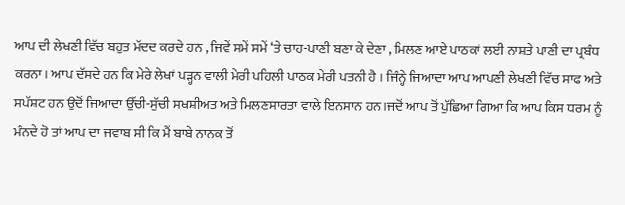ਆਪ ਦੀ ਲੇਖਣੀ ਵਿੱਚ ਬਹੁਤ ਮੱਦਦ ਕਰਦੇ ਹਨ , ਜਿਵੇਂ ਸਮੇਂ ਸਮੇਂ ‘ਤੇ ਚਾਹ-ਪਾਣੀ ਬਣਾ ਕੇ ਦੇਣਾ , ਮਿਲਣ ਆਏ ਪਾਠਕਾਂ ਲਈ ਨਾਸ਼ਤੇ ਪਾਣੀ ਦਾ ਪ੍ਰਬੰਧ ਕਰਨਾ। ਆਪ ਦੱਸਦੇ ਹਨ ਕਿ ਮੇਰੇ ਲੇਖਾਂ ਪੜ੍ਹਨ ਵਾਲੀ ਮੇਰੀ ਪਹਿਲੀ ਪਾਠਕ ਮੇਰੀ ਪਤਨੀ ਹੈ । ਜਿੰਨ੍ਹੇ ਜਿਆਦਾ ਆਪ ਆਪਣੀ ਲੇਖਣੀ ਵਿੱਚ ਸਾਫ ਅਤੇ ਸਪੱਸ਼ਟ ਹਨ ਉਦੋਂ ਜਿਆਦਾ ਉੱਚੀ-ਸੁੱਚੀ ਸਖਸ਼ੀਅਤ ਅਤੇ ਮਿਲਣਸਾਰਤਾ ਵਾਲੇ ਇਨਸਾਨ ਹਨ।ਜਦੋਂ ਆਪ ਤੋਂ ਪੁੱਛਿਆ ਗਿਆ ਕਿ ਆਪ ਕਿਸ ਧਰਮ ਨੂੰ ਮੰਨਦੇ ਹੋ ਤਾਂ ਆਪ ਦਾ ਜਵਾਬ ਸੀ ਕਿ ਮੈਂ ਬਾਬੇ ਨਾਨਕ ਤੋਂ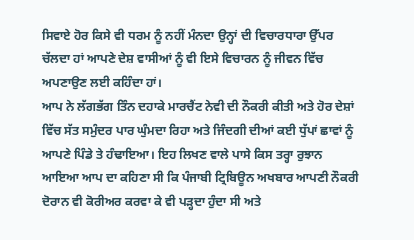ਸਿਵਾਏ ਹੋਰ ਕਿਸੇ ਵੀ ਧਰਮ ਨੂੰ ਨਹੀਂ ਮੰਨਦਾ ਉਨ੍ਹਾਂ ਦੀ ਵਿਚਾਰਧਾਰਾ ਉੱਪਰ ਚੱਲਦਾ ਹਾਂ ਆਪਣੇ ਦੇਸ਼ ਵਾਸੀਆਂ ਨੂੰ ਵੀ ਇਸੇ ਵਿਚਾਰਨ ਨੂੰ ਜੀਵਨ ਵਿੱਚ ਅਪਣਾਉਣ ਲਈ ਕਹਿੰਦਾ ਹਾਂ।
ਆਪ ਨੇ ਲੱਗਭੱਗ ਤਿੰਨ ਦਹਾਕੇ ਮਾਰਚੈਂਟ ਨੇਵੀ ਦੀ ਨੌਕਰੀ ਕੀਤੀ ਅਤੇ ਹੋਰ ਦੇਸ਼ਾਂ ਵਿੱਚ ਸੱਤ ਸਮੁੰਦਰ ਪਾਰ ਘੁੰਮਦਾ ਰਿਹਾ ਅਤੇ ਜਿੰਦਗੀ ਦੀਆਂ ਕਈ ਧੁੱਪਾਂ ਛਾਵਾਂ ਨੂੰ ਆਪਣੇ ਪਿੰਡੇ ਤੇ ਹੰਢਾਇਆ। ਇਹ ਲਿਖਣ ਵਾਲੇ ਪਾਸੇ ਕਿਸ ਤਰ੍ਹਾ ਰੁਝਾਨ ਆਇਆ ਆਪ ਦਾ ਕਹਿਣਾ ਸੀ ਕਿ ਪੰਜਾਬੀ ਟ੍ਰਿਬਿਊਨ ਅਖਬਾਰ ਆਪਣੀ ਨੌਕਰੀ ਦੋਰਾਨ ਵੀ ਕੋਰੀਅਰ ਕਰਵਾ ਕੇ ਵੀ ਪੜ੍ਹਦਾ ਹੁੰਦਾ ਸੀ ਅਤੇ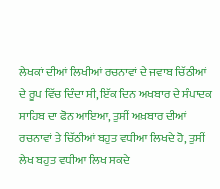ਲੇਖਕਾਂ ਦੀਆਂ ਲਿਖੀਆਂ ਰਚਨਾਵਾਂ ਦੇ ਜਵਾਬ ਚਿੱਠੀਆਂ ਦੇ ਰੂਪ ਵਿੱਚ ਦਿੰਦਾ ਸੀ, ਇੱਕ ਦਿਨ ਅਖਬਾਰ ਦੇ ਸੰਪਾਦਕ ਸਾਹਿਬ ਦਾ ਫੋਨ ਆਇਆ, ਤੁਸੀਂ ਅਖ਼ਬਾਰ ਦੀਆਂ ਰਚਨਾਵਾਂ ਤੇ ਚਿੱਠੀਆਂ ਬਹੁਤ ਵਧੀਆ ਲਿਖਦੇ ਹੋ, ਤੁਸੀਂ ਲੇਖ ਬਹੁਤ ਵਧੀਆ ਲਿਖ ਸਕਦੇ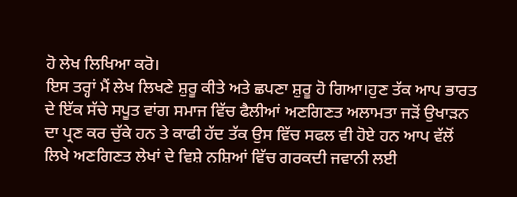ਹੋ ਲੇਖ ਲਿਖਿਆ ਕਰੋ।
ਇਸ ਤਰ੍ਹਾਂ ਮੈਂ ਲੇਖ ਲਿਖਣੇ ਸ਼ੁਰੂ ਕੀਤੇ ਅਤੇ ਛਪਣਾ ਸ਼ੁਰੂ ਹੋ ਗਿਆ।ਹੁਣ ਤੱਕ ਆਪ ਭਾਰਤ ਦੇ ਇੱਕ ਸੱਚੇ ਸਪੂਤ ਵਾਂਗ ਸਮਾਜ ਵਿੱਚ ਫੈਲੀਆਂ ਅਣਗਿਣਤ ਅਲਾਮਤਾ ਜੜੋਂ ਉਖਾੜਨ ਦਾ ਪ੍ਰਣ ਕਰ ਚੁੱਕੇ ਹਨ ਤੇ ਕਾਫੀ ਹੱਦ ਤੱਕ ਉਸ ਵਿੱਚ ਸਫਲ ਵੀ ਹੋਏ ਹਨ ਆਪ ਵੱਲੋਂ ਲਿਖੇ ਅਣਗਿਣਤ ਲੇਖਾਂ ਦੇ ਵਿਸ਼ੇ ਨਸ਼ਿਆਂ ਵਿੱਚ ਗਰਕਦੀ ਜਵਾਨੀ ਲਈ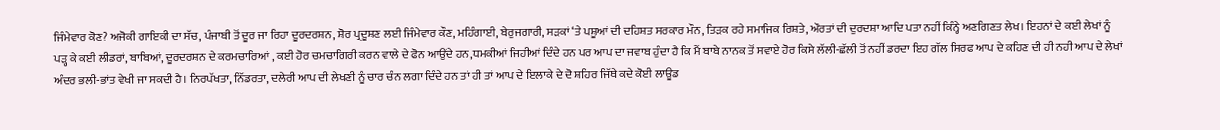ਜਿੰਮੇਵਾਰ ਕੋਣ? ਅਜੋਕੀ ਗਾਇਕੀ ਦਾ ਸੱਚ, ਪੰਜਾਬੀ ਤੋਂ ਦੂਰ ਜਾ ਰਿਹਾ ਦੂਰਦਰਸ਼ਨ, ਸ਼ੋਰ ਪ੍ਰਦੂਸ਼ਣ ਲਈ ਜਿੰਮੇਵਾਰ ਕੌਣ, ਮਹਿੰਗਾਈ, ਬੇਰੁਜਗਾਰੀ, ਸੜਕਾਂ ‘ਤੇ ਪਸ਼ੂਆਂ ਦੀ ਦਹਿਸ਼ਤ ਸਰਕਾਰ ਮੌਨ, ਤਿੜਕ ਰਹੇ ਸਮਾਜਿਕ ਰਿਸ਼ਤੇ, ਔਰਤਾਂ ਦੀ ਦੁਰਦਸ਼ਾ ਆਦਿ ਪਤਾ ਨਹੀਂ ਕਿੰਨ੍ਹੇ ਅਣਗਿਣਤ ਲੇਖ। ਇਹਨਾਂ ਦੇ ਕਈ ਲੇਖਾਂ ਨੂੰ ਪੜ੍ਹ ਕੇ ਕਈ ਲੀਡਰਾਂ, ਬਾਬਿਆਂ, ਦੂਰਦਰਸ਼ਨ ਦੇ ਕਰਮਚਾਰਿਆਂ , ਕਈ ਹੋਰ ਚਮਚਾਗਿਰੀ ਕਰਨ ਵਾਲੇ ਦੇ ਫੋਨ ਆਉਂਦੇ ਹਨ,ਧਮਕੀਆਂ ਜਿਹੀਆਂ ਦਿੰਦੇ ਹਨ ਪਰ ਆਪ ਦਾ ਜਵਾਬ ਹੁੰਦਾ ਹੈ ਕਿ ਮੈਂ ਬਾਬੇ ਨਾਨਕ ਤੋਂ ਸਵਾਏ ਹੋਰ ਕਿਸੇ ਲੱਲੀ-ਛੱਲੀ ਤੋਂ ਨਹੀਂ ਡਰਦਾ ਇਹ ਗੱਲ ਸਿਰਫ ਆਪ ਦੇ ਕਹਿਣ ਦੀ ਹੀ ਨਹੀ ਆਪ ਦੇ ਲੇਖਾਂ ਅੰਦਰ ਭਲੀ-ਭਾਂਤ ਵੇਖੀ ਜਾ ਸਕਦੀ ਹੈ। ਨਿਰਪੱਖਤਾ, ਨਿੱਡਰਤਾ, ਦਲੇਰੀ ਆਪ ਦੀ ਲੇਖਣੀ ਨੂੰ ਚਾਰ ਚੰਨ ਲਗਾ ਦਿੰਦੇ ਹਨ ਤਾਂ ਹੀ ਤਾਂ ਆਪ ਦੇ ਇਲਾਕੇ ਦੇ ਦੋ ਸ਼ਹਿਰ ਜਿੱਥੇ ਕਦੇ ਕੋਈ ਲਾਊਡ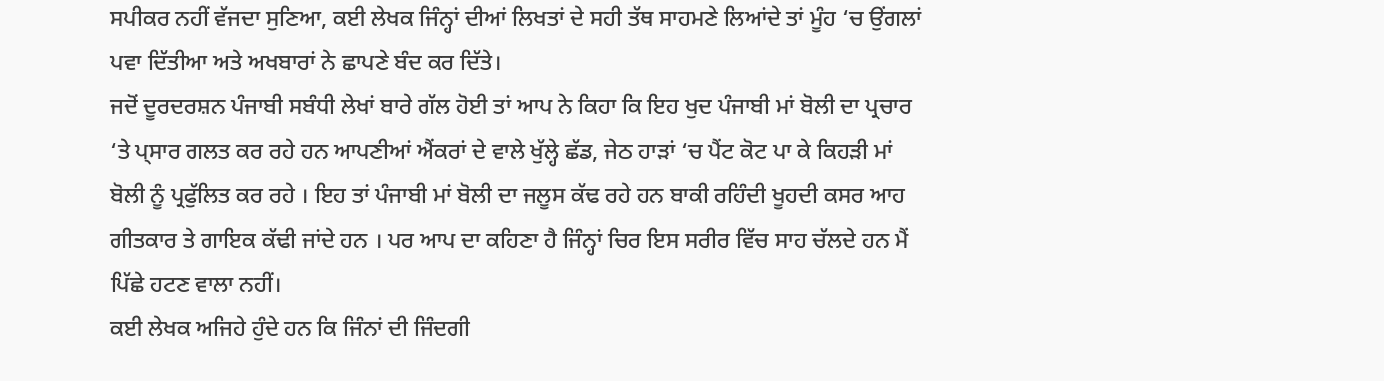ਸਪੀਕਰ ਨਹੀਂ ਵੱਜਦਾ ਸੁਣਿਆ, ਕਈ ਲੇਖਕ ਜਿੰਨ੍ਹਾਂ ਦੀਆਂ ਲਿਖਤਾਂ ਦੇ ਸਹੀ ਤੱਥ ਸਾਹਮਣੇ ਲਿਆਂਦੇ ਤਾਂ ਮੂੰਹ ‘ਚ ਉਂਗਲਾਂ ਪਵਾ ਦਿੱਤੀਆ ਅਤੇ ਅਖਬਾਰਾਂ ਨੇ ਛਾਪਣੇ ਬੰਦ ਕਰ ਦਿੱਤੇ।
ਜਦੋਂ ਦੂਰਦਰਸ਼ਨ ਪੰਜਾਬੀ ਸਬੰਧੀ ਲੇਖਾਂ ਬਾਰੇ ਗੱਲ ਹੋਈ ਤਾਂ ਆਪ ਨੇ ਕਿਹਾ ਕਿ ਇਹ ਖੁਦ ਪੰਜਾਬੀ ਮਾਂ ਬੋਲੀ ਦਾ ਪ੍ਰਚਾਰ ‘ਤੇ ਪ੍ਸਾਰ ਗਲਤ ਕਰ ਰਹੇ ਹਨ ਆਪਣੀਆਂ ਐਂਕਰਾਂ ਦੇ ਵਾਲੇ ਖੁੱਲ੍ਹੇ ਛੱਡ, ਜੇਠ ਹਾੜਾਂ ‘ਚ ਪੈਂਟ ਕੋਟ ਪਾ ਕੇ ਕਿਹੜੀ ਮਾਂ ਬੋਲੀ ਨੂੰ ਪ੍ਰਫੁੱਲਿਤ ਕਰ ਰਹੇ । ਇਹ ਤਾਂ ਪੰਜਾਬੀ ਮਾਂ ਬੋਲੀ ਦਾ ਜਲੂਸ ਕੱਢ ਰਹੇ ਹਨ ਬਾਕੀ ਰਹਿੰਦੀ ਖੂਹਦੀ ਕਸਰ ਆਹ ਗੀਤਕਾਰ ਤੇ ਗਾਇਕ ਕੱਢੀ ਜਾਂਦੇ ਹਨ । ਪਰ ਆਪ ਦਾ ਕਹਿਣਾ ਹੈ ਜਿੰਨ੍ਹਾਂ ਚਿਰ ਇਸ ਸਰੀਰ ਵਿੱਚ ਸਾਹ ਚੱਲਦੇ ਹਨ ਮੈਂ ਪਿੱਛੇ ਹਟਣ ਵਾਲਾ ਨਹੀਂ।
ਕਈ ਲੇਖਕ ਅਜਿਹੇ ਹੁੰਦੇ ਹਨ ਕਿ ਜਿੰਨਾਂ ਦੀ ਜਿੰਦਗੀ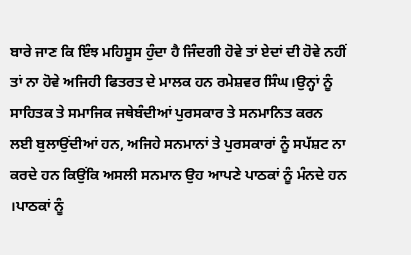ਬਾਰੇ ਜਾਣ ਕਿ ਇੰਝ ਮਹਿਸੂਸ ਹੁੰਦਾ ਹੈ ਜਿੰਦਗੀ ਹੋਵੇ ਤਾਂ ਏਦਾਂ ਦੀ ਹੋਵੇ ਨਹੀਂ ਤਾਂ ਨਾ ਹੋਵੇ ਅਜਿਹੀ ਫਿਤਰਤ ਦੇ ਮਾਲਕ ਹਨ ਰਮੇਸ਼ਵਰ ਸਿੰਘ।ਉਨ੍ਹਾਂ ਨੂੰ ਸਾਹਿਤਕ ਤੇ ਸਮਾਜਿਕ ਜਥੇਬੰਦੀਆਂ ਪੁਰਸਕਾਰ ਤੇ ਸਨਮਾਨਿਤ ਕਰਨ ਲਈ ਬੁਲਾਉਂਦੀਆਂ ਹਨ, ਅਜਿਹੇ ਸਨਮਾਨਾਂ ਤੇ ਪੁਰਸਕਾਰਾਂ ਨੂੰ ਸਪੱਸ਼ਟ ਨਾ ਕਰਦੇ ਹਨ ਕਿਉਂਕਿ ਅਸਲੀ ਸਨਮਾਨ ਉਹ ਆਪਣੇ ਪਾਠਕਾਂ ਨੂੰ ਮੰਨਦੇ ਹਨ ।ਪਾਠਕਾਂ ਨੂੰ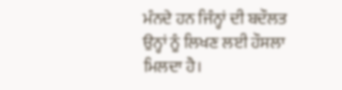ਮੰਨਦੇ ਹਨ ਜਿੰਨ੍ਹਾਂ ਦੀ ਬਦੌਲਤ ਉਨ੍ਹਾਂ ਨੂੰ ਲਿਖਣ ਲਈ ਹੌਸਲਾ ਮਿਲਦਾ ਹੈ।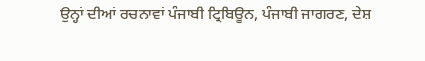ਉਨ੍ਹਾਂ ਦੀਆਂ ਰਚਨਾਵਾਂ ਪੰਜਾਬੀ ਟ੍ਰਿਬਿਊਨ, ਪੰਜਾਬੀ ਜਾਗਰਣ, ਦੇਸ਼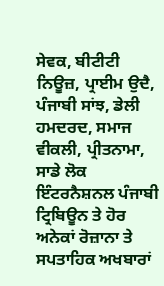ਸੇਵਕ, ਬੀਟੀਟੀ ਨਿਊਜ਼, ਪ੍ਰਾਈਮ ਉਦੈ, ਪੰਜਾਬੀ ਸਾਂਝ, ਡੇਲੀ ਹਮਦਰਦ, ਸਮਾਜ ਵੀਕਲੀ, ਪ੍ਰੀਤਨਾਮਾ, ਸਾਡੇ ਲੋਕ ਇੰਟਰਨੈਸ਼ਨਲ ਪੰਜਾਬੀ ਟ੍ਰਿਬਿਊਨ ਤੇ ਹੋਰ ਅਨੇਕਾਂ ਰੋਜ਼ਾਨਾ ਤੇ ਸਪਤਾਹਿਕ ਅਖਬਾਰਾਂ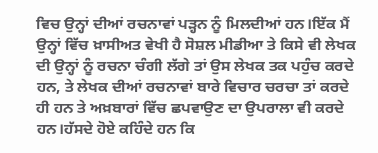ਵਿਚ ਉਨ੍ਹਾਂ ਦੀਆਂ ਰਚਨਾਵਾਂ ਪੜ੍ਹਨ ਨੂੰ ਮਿਲਦੀਆਂ ਹਨ।ਇੱਕ ਮੈਂ ਉਨ੍ਹਾਂ ਵਿੱਚ ਖ਼ਾਸੀਅਤ ਵੇਖੀ ਹੈ ਸੋਸ਼ਲ ਮੀਡੀਆ ਤੇ ਕਿਸੇ ਵੀ ਲੇਖਕ ਦੀ ਉਨ੍ਹਾਂ ਨੂੰ ਰਚਨਾ ਚੰਗੀ ਲੱਗੇ ਤਾਂ ਉਸ ਲੇਖਕ ਤਕ ਪਹੁੰਚ ਕਰਦੇ ਹਨ, ਤੇ ਲੇਖਕ ਦੀਆਂ ਰਚਨਾਵਾਂ ਬਾਰੇ ਵਿਚਾਰ ਚਰਚਾ ਤਾਂ ਕਰਦੇ ਹੀ ਹਨ ਤੇ ਅਖ਼ਬਾਰਾਂ ਵਿੱਚ ਛਪਵਾਉਣ ਦਾ ਉਪਰਾਲਾ ਵੀ ਕਰਦੇ ਹਨ।ਹੱਸਦੇ ਹੋਏ ਕਹਿੰਦੇ ਹਨ ਕਿ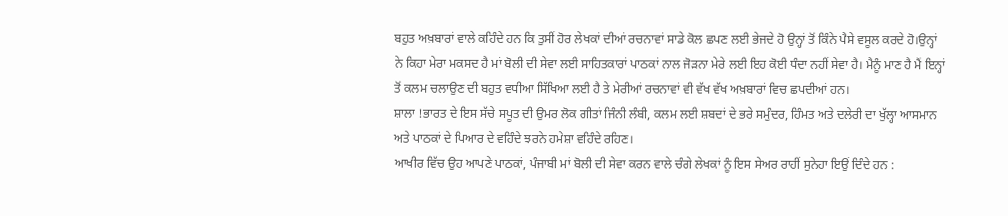ਬਹੁਤ ਅਖ਼ਬਾਰਾਂ ਵਾਲੇ ਕਹਿੰਦੇ ਹਨ ਕਿ ਤੁਸੀਂ ਹੋਰ ਲੇਖਕਾਂ ਦੀਆਂ ਰਚਨਾਵਾਂ ਸਾਡੇ ਕੋਲ ਛਪਣ ਲਈ ਭੇਜਦੇ ਹੋ ਉਨ੍ਹਾਂ ਤੋਂ ਕਿੰਨੇ ਪੈਸੇ ਵਸੂਲ ਕਰਦੇ ਹੋ।ਉਨ੍ਹਾਂ ਨੇ ਕਿਹਾ ਮੇਰਾ ਮਕਸਦ ਹੈ ਮਾਂ ਬੋਲੀ ਦੀ ਸੇਵਾ ਲਈ ਸਾਹਿਤਕਾਰਾਂ ਪਾਠਕਾਂ ਨਾਲ ਜੋੜਨਾ ਮੇਰੇ ਲਈ ਇਹ ਕੋਈ ਧੰਦਾ ਨਹੀਂ ਸੇਵਾ ਹੈ। ਮੈਨੂੰ ਮਾਣ ਹੈ ਮੈਂ ਇਨ੍ਹਾਂ ਤੋਂ ਕਲਮ ਚਲਾਉਣ ਦੀ ਬਹੁਤ ਵਧੀਆ ਸਿੱਖਿਆ ਲਈ ਹੈ ਤੇ ਮੇਰੀਆਂ ਰਚਨਾਵਾਂ ਵੀ ਵੱਖ ਵੱਖ ਅਖ਼ਬਾਰਾਂ ਵਿਚ ਛਪਦੀਆਂ ਹਨ।
ਸ਼ਾਲਾ !ਭਾਰਤ ਦੇ ਇਸ ਸੱਚੇ ਸਪੂਤ ਦੀ ਉਮਰ ਲੋਕ ਗੀਤਾਂ ਜਿੰਨੀ ਲੰਬੀ, ਕਲਮ ਲਈ ਸ਼ਬਦਾਂ ਦੇ ਭਰੇ ਸਮੁੰਦਰ, ਹਿੰਮਤ ਅਤੇ ਦਲੇਰੀ ਦਾ ਖੁੱਲ੍ਹਾ ਆਸਮਾਨ ਅਤੇ ਪਾਠਕਾਂ ਦੇ ਪਿਆਰ ਦੇ ਵਹਿੰਦੇ ਝਰਨੇ ਹਮੇਸ਼ਾ ਵਹਿੰਦੇ ਰਹਿਣ।
ਆਖੀਰ ਵਿੱਚ ਉਹ ਆਪਣੇ ਪਾਠਕਾਂ, ਪੰਜਾਬੀ ਮਾਂ ਬੋਲੀ ਦੀ ਸੇਵਾ ਕਰਨ ਵਾਲੇ ਚੰਗੇ ਲੇਖਕਾਂ ਨੂੰ ਇਸ ਸੇਅਰ ਰਾਹੀਂ ਸੁਨੇਹਾ ਇਉਂ ਦਿੰਦੇ ਹਨ :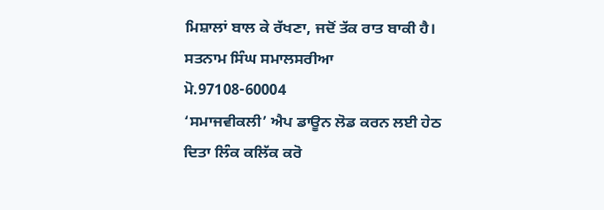ਮਿਸ਼ਾਲਾਂ ਬਾਲ ਕੇ ਰੱਖਣਾ, ਜਦੋਂ ਤੱਕ ਰਾਤ ਬਾਕੀ ਹੈ।
ਸਤਨਾਮ ਸਿੰਘ ਸਮਾਲਸਰੀਆ
ਮੋ.97108-60004
‘ਸਮਾਜਵੀਕਲੀ’ ਐਪ ਡਾਊਨ ਲੋਡ ਕਰਨ ਲਈ ਹੇਠ ਦਿਤਾ ਲਿੰਕ ਕਲਿੱਕ ਕਰੋ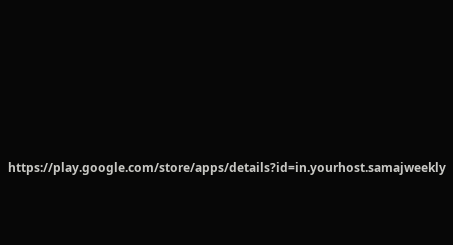https://play.google.com/store/apps/details?id=in.yourhost.samajweekly